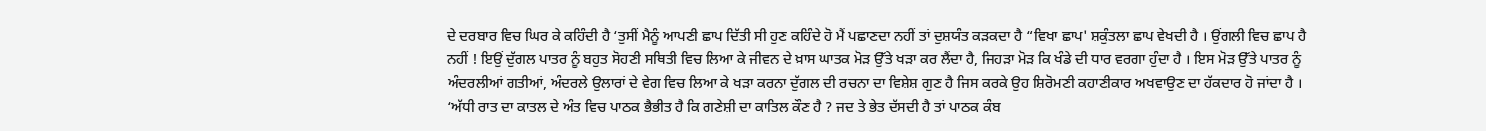ਦੇ ਦਰਬਾਰ ਵਿਚ ਘਿਰ ਕੇ ਕਹਿੰਦੀ ਹੈ ‘ਤੁਸੀਂ ਮੈਨੂੰ ਆਪਣੀ ਛਾਪ ਦਿੱਤੀ ਸੀ ਹੁਣ ਕਹਿੰਦੇ ਹੋ ਮੈਂ ਪਛਾਣਦਾ ਨਹੀਂ ਤਾਂ ਦੁਸ਼ਯੰਤ ਕੜਕਦਾ ਹੈ “ਵਿਖਾ ਛਾਪ' ਸ਼ਕੁੰਤਲਾ ਛਾਪ ਵੇਖਦੀ ਹੈ । ਉਂਗਲੀ ਵਿਚ ਛਾਪ ਹੈ ਨਹੀਂ ! ਇਉਂ ਦੁੱਗਲ ਪਾਤਰ ਨੂੰ ਬਹੁਤ ਸੋਹਣੀ ਸਥਿਤੀ ਵਿਚ ਲਿਆ ਕੇ ਜੀਵਨ ਦੇ ਖ਼ਾਸ ਘਾਤਕ ਮੋੜ ਉੱਤੇ ਖੜਾ ਕਰ ਲੈਂਦਾ ਹੈ, ਜਿਹੜਾ ਮੋੜ ਕਿ ਖੰਡੇ ਦੀ ਧਾਰ ਵਰਗਾ ਹੁੰਦਾ ਹੈ । ਇਸ ਮੋੜ ਉੱਤੇ ਪਾਤਰ ਨੂੰ ਅੰਦਰਲੀਆਂ ਗਤੀਆਂ, ਅੰਦਰਲੇ ਉਲਾਰਾਂ ਦੇ ਵੇਗ ਵਿਚ ਲਿਆ ਕੇ ਖੜਾ ਕਰਨਾ ਦੁੱਗਲ ਦੀ ਰਚਨਾ ਦਾ ਵਿਸ਼ੇਸ਼ ਗੁਣ ਹੈ ਜਿਸ ਕਰਕੇ ਉਹ ਸ਼ਿਰੋਮਣੀ ਕਹਾਣੀਕਾਰ ਅਖਵਾਉਣ ਦਾ ਹੱਕਦਾਰ ਹੋ ਜਾਂਦਾ ਹੈ । ‘ਅੱਧੀ ਰਾਤ ਦਾ ਕਾਤਲ ਦੇ ਅੰਤ ਵਿਚ ਪਾਠਕ ਭੈਭੀਤ ਹੈ ਕਿ ਗਣੇਸ਼ੀ ਦਾ ਕਾਤਿਲ ਕੌਣ ਹੈ ? ਜਦ ਤੇ ਭੇਤ ਦੱਸਦੀ ਹੈ ਤਾਂ ਪਾਠਕ ਕੰਬ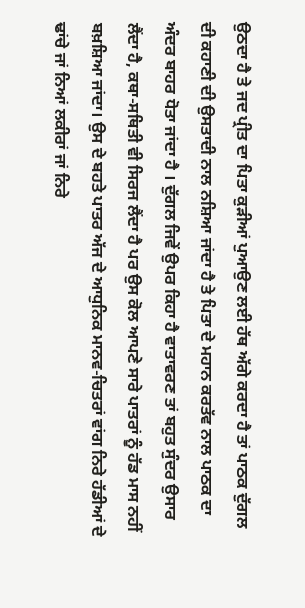ਉਠਦਾ ਹੈ ਤੇ ਜਦ ਪ੍ਰੀਤ ਦਾ ਪਿਤਾ ਕੁੜੀਆਂ ਪੁਆਉਣ ਲਈ ਹੱਥ ਅੱਗੇ ਕਰਦਾ ਹੈ ਤਾਂ ਪਾਠਕ ਦੁੱਗਲ ਦੀ ਕਹਾਣੀ ਦੀ ਉਸਤਾਦੀ ਨਾਲ ਨਸ਼ਿਆ ਜਾਂਦਾ ਹੈ ਤੇ ਪਿਤਾ ਦੇ ਮਹਾਨ ਕਰਤੱਵ ਨਾਲ ਪਾਠਕ ਦਾ ਅੰਦਰ ਬਾਹਰ ਧੋਤਾ ਜਾਂਦਾ ਹੈ । ਦੁੱਗਲ ਜਿਵੇਂ ਉਪਰ ਕਿਹਾ ਹੈ ਵਾਤਾਵਰਣ ਤਾਂ ਬਹੁਤ ਸੁੰਦਰ ਉਸਾਰ ਲੈਂਦਾ ਹੈ, ਕਥਾ-ਸਥਿਤੀ ਵੀ ਸਿਰਜ ਲੈਂਦਾ ਹੈ ਪਰ ਉਸ ਕੋਲ ਆਪਣੇ ਸਾਰੇ ਪਾਤਰਾਂ ਨੂੰ ਹੱਡ ਮਾਸ ਨਹੀਂ ਬਖ਼ਸ਼ਿਆ ਜਾਂਦਾ। ਉਸ ਦੇ ਬਹਤੇ ਪਾਤਰ ਅੱਜ ਦੇ ਆਧੁਨਿਕ ਮਾਨਵ-ਚਿਤਰਾਂ ਵਾਂਗ ਨਿਰੇ ਹੱਡੀਆਂ ਦੇ ਢਾਂਚੇ ਜਾਂ ਨਿਆਂ ਲਕੀਰਾਂ ਜਾਂ ਨਿਰੇ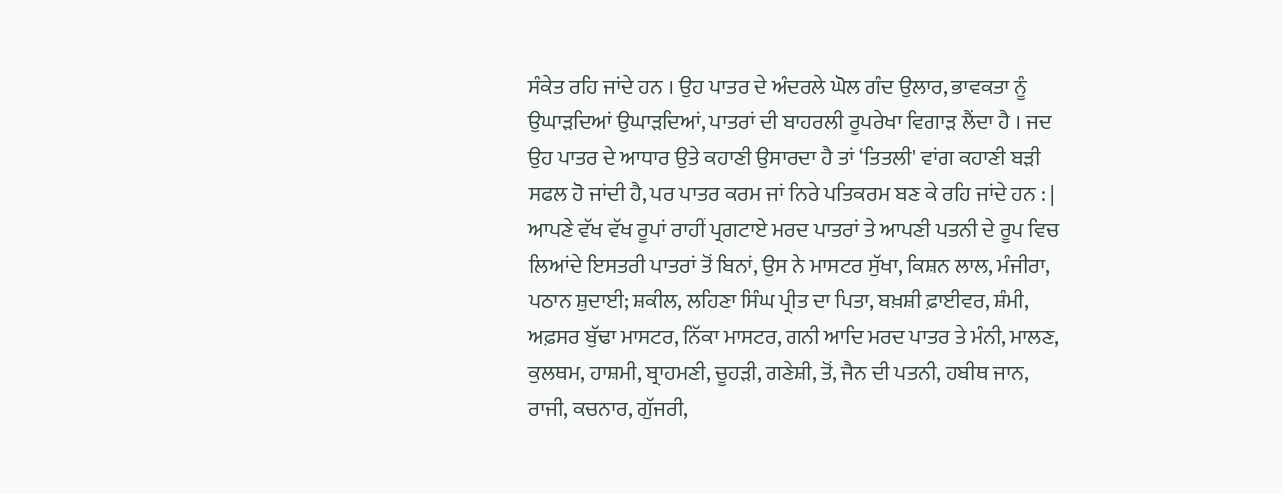ਸੰਕੇਤ ਰਹਿ ਜਾਂਦੇ ਹਨ । ਉਹ ਪਾਤਰ ਦੇ ਅੰਦਰਲੇ ਘੋਲ ਗੰਦ ਉਲਾਰ, ਭਾਵਕਤਾ ਨੂੰ ਉਘਾੜਦਿਆਂ ਉਘਾੜਦਿਆਂ, ਪਾਤਰਾਂ ਦੀ ਬਾਹਰਲੀ ਰੂਪਰੇਖਾ ਵਿਗਾੜ ਲੈਂਦਾ ਹੈ । ਜਦ ਉਹ ਪਾਤਰ ਦੇ ਆਧਾਰ ਉਤੇ ਕਹਾਣੀ ਉਸਾਰਦਾ ਹੈ ਤਾਂ ‘ਤਿਤਲੀ' ਵਾਂਗ ਕਹਾਣੀ ਬੜੀ ਸਫਲ ਹੋ ਜਾਂਦੀ ਹੈ, ਪਰ ਪਾਤਰ ਕਰਮ ਜਾਂ ਨਿਰੇ ਪਤਿਕਰਮ ਬਣ ਕੇ ਰਹਿ ਜਾਂਦੇ ਹਨ : | ਆਪਣੇ ਵੱਖ ਵੱਖ ਰੂਪਾਂ ਰਾਹੀਂ ਪ੍ਰਗਟਾਏ ਮਰਦ ਪਾਤਰਾਂ ਤੇ ਆਪਣੀ ਪਤਨੀ ਦੇ ਰੂਪ ਵਿਚ ਲਿਆਂਦੇ ਇਸਤਰੀ ਪਾਤਰਾਂ ਤੋਂ ਬਿਨਾਂ, ਉਸ ਨੇ ਮਾਸਟਰ ਸੁੱਖਾ, ਕਿਸ਼ਨ ਲਾਲ, ਮੰਜੀਰਾ, ਪਠਾਨ ਸ਼ੁਦਾਈ; ਸ਼ਕੀਲ, ਲਹਿਣਾ ਸਿੰਘ ਪ੍ਰੀਤ ਦਾ ਪਿਤਾ, ਬਖ਼ਸ਼ੀ ਫ਼ਾਈਵਰ, ਸ਼ੰਮੀ, ਅਫ਼ਸਰ ਬੁੱਢਾ ਮਾਸਟਰ, ਨਿੱਕਾ ਮਾਸਟਰ, ਗਨੀ ਆਦਿ ਮਰਦ ਪਾਤਰ ਤੇ ਮੰਨੀ, ਮਾਲਣ, ਕੁਲਥਮ, ਹਾਸ਼ਮੀ, ਬ੍ਰਾਹਮਣੀ, ਚੂਹੜੀ, ਗਣੇਸ਼ੀ, ਤੋਂ, ਜੈਨ ਦੀ ਪਤਨੀ, ਹਬੀਥ ਜਾਨ, ਰਾਜੀ, ਕਚਨਾਰ, ਗੁੱਜਰੀ,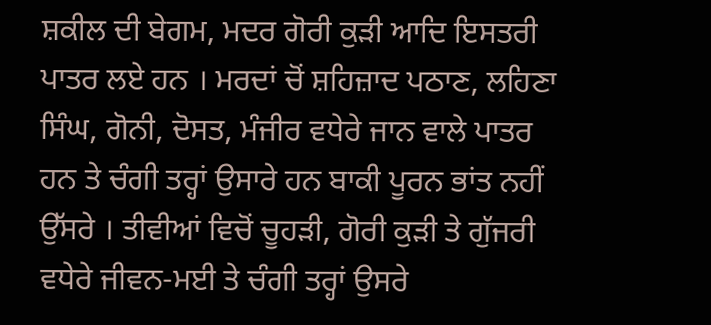ਸ਼ਕੀਲ ਦੀ ਬੇਗਮ, ਮਦਰ ਗੋਰੀ ਕੁੜੀ ਆਦਿ ਇਸਤਰੀ ਪਾਤਰ ਲਏ ਹਨ । ਮਰਦਾਂ ਚੋਂ ਸ਼ਹਿਜ਼ਾਦ ਪਠਾਣ, ਲਹਿਣਾ ਸਿੰਘ, ਗੋਨੀ, ਦੋਸਤ, ਮੰਜੀਰ ਵਧੇਰੇ ਜਾਨ ਵਾਲੇ ਪਾਤਰ ਹਨ ਤੇ ਚੰਗੀ ਤਰ੍ਹਾਂ ਉਸਾਰੇ ਹਨ ਬਾਕੀ ਪੂਰਨ ਭਾਂਤ ਨਹੀਂ ਉੱਸਰੇ । ਤੀਵੀਆਂ ਵਿਚੋਂ ਚੂਹੜੀ, ਗੋਰੀ ਕੁੜੀ ਤੇ ਗੁੱਜਰੀ ਵਧੇਰੇ ਜੀਵਨ-ਮਈ ਤੇ ਚੰਗੀ ਤਰ੍ਹਾਂ ਉਸਰੇ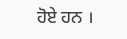ਹੋਏ ਹਨ ।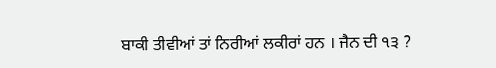ਬਾਕੀ ਤੀਵੀਆਂ ਤਾਂ ਨਿਰੀਆਂ ਲਕੀਰਾਂ ਹਨ । ਜੈਨ ਦੀ ੧੩ ?